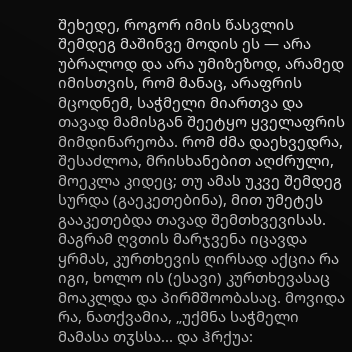შეხედე, როგორ იმის წასვლის შემდეგ მაშინვე მოდის ეს — არა უბრალოდ და არა უმიზეზოდ, არამედ იმისთვის, რომ მანაც, არაფრის მცოდნემ, საჭმელი მიართვა და თავად მამისგან შეეტყო ყველაფრის მიმდინარეობა. რომ ძმა დაეხვედრა, შესაძლოა, მრისხანებით აღძრული, მოეკლა კიდეც; თუ ამას უკვე შემდეგ სურდა (გაეკეთებინა), მით უმეტეს გააკეთებდა თავად შემთხვევისას. მაგრამ ღვთის მარჯვენა იცავდა ყრმას, კურთხევის ღირსად აქცია რა იგი, ხოლო ის (ესავი) კურთხევასაც მოაკლდა და პირმშოობასაც. მოვიდა რა, ნათქვამია, „უქმნა საჭმელი მამასა თჳსსა... და ჰრქუა: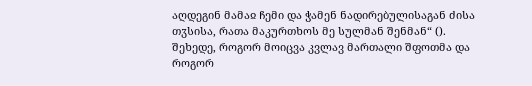აღდეგინ მამაჲ ჩემი და ჭამენ ნადირებულისაგან ძისა თჳსისა, რათა მაკურთხოს მე სულმან შენმან“ (). შეხედე, როგორ მოიცვა კვლავ მართალი შფოთმა და როგორ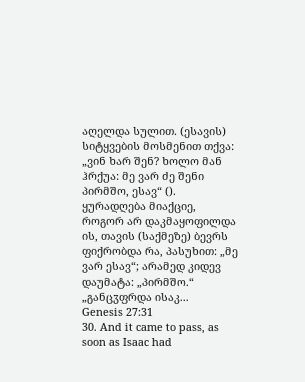აღელდა სულით. (ესავის) სიტყვების მოსმენით თქვა: „ვინ ხარ შენ? ხოლო მან ჰრქუა: მე ვარ ძე შენი პირმშო, ესავ“ (). ყურადღება მიაქციე, როგორ არ დაკმაყოფილდა ის, თავის (საქმეზე) ბევრს ფიქრობდა რა, პასუხით: „მე ვარ ესავ“; არამედ კიდევ დაუმატა: „პირმშო.“ „განცჳფრდა ისაკ...
Genesis 27:31
30. And it came to pass, as soon as Isaac had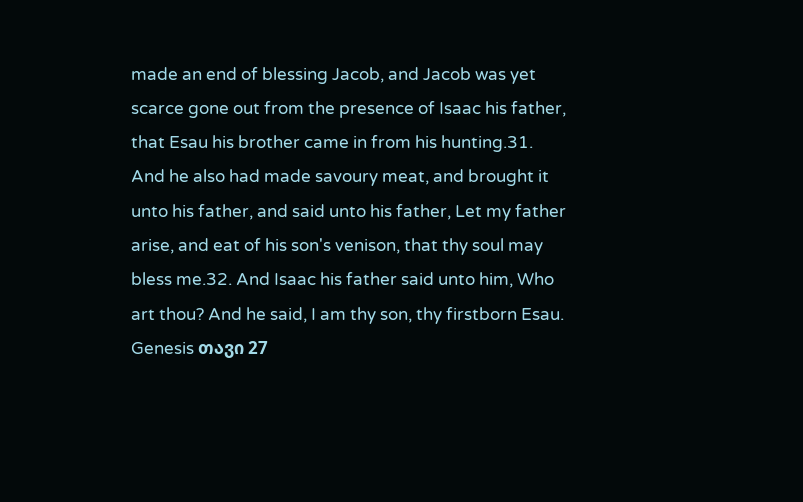made an end of blessing Jacob, and Jacob was yet scarce gone out from the presence of Isaac his father, that Esau his brother came in from his hunting.31. And he also had made savoury meat, and brought it unto his father, and said unto his father, Let my father arise, and eat of his son's venison, that thy soul may bless me.32. And Isaac his father said unto him, Who art thou? And he said, I am thy son, thy firstborn Esau.
Genesis თავი 27